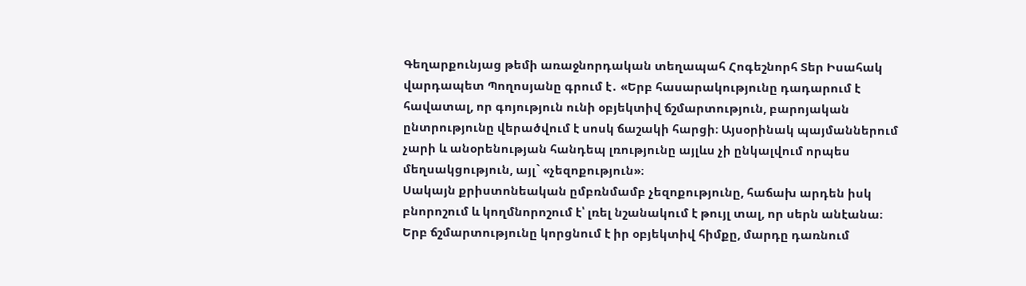Գեղարքունյաց թեմի առաջնորդական տեղապահ Հոգեշնորհ Տեր Իսահակ վարդապետ Պողոսյանը գրում է․ «Երբ հասարակությունը դադարում է հավատալ, որ գոյություն ունի օբյեկտիվ ճշմարտություն, բարոյական ընտրությունը վերածվում է սոսկ ճաշակի հարցի։ Այսօրինակ պայմաններում չարի և անօրենության հանդեպ լռությունը այլևս չի ընկալվում որպես մեղսակցություն, այլ` «չեզոքություն»։
Սակայն քրիստոնեական ըմբռնմամբ չեզոքությունը, հաճախ արդեն իսկ բնորոշում և կողմնորոշում է՝ լռել նշանակում է թույլ տալ, որ սերն անէանա։
Երբ ճշմարտությունը կորցնում է իր օբյեկտիվ հիմքը, մարդը դառնում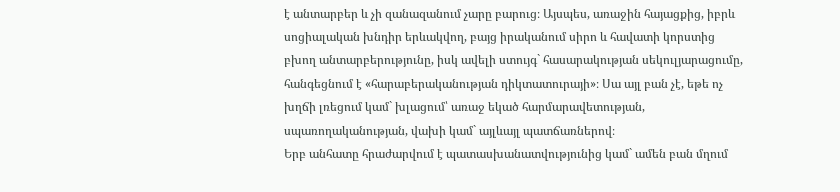է անտարբեր և չի զանազանում չարը բարուց։ Այսպես, առաջին հայացքից, իբրև սոցիալական խնդիր երևակվող, բայց իրականում սիրո և հավատի կորստից բխող անտարբերությունը, իսկ ավելի ստույգ` հասարակության սեկուլյարացումը, հանգեցնում է «հարաբերականության դիկտատուրայի»։ Սա այլ բան չէ, եթե ոչ խղճի լռեցում կամ` խլացում՝ առաջ եկած հարմարավետության, սպառողականության, վախի կամ` այլևայլ պատճառներով։
Երբ անհատը հրաժարվում է պատասխանատվությունից կամ` ամեն բան մղում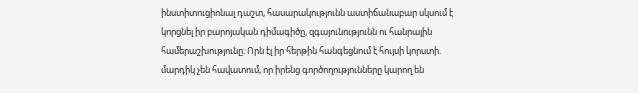ինստիտուցիոնալ դաշտ, հասարակությունն աստիճանաբար սկսում է կորցնել իր բարոյական դիմագիծը, զգայունությունն ու հանրային համերաշխությունը։ Որն էլ իր հերթին հանգեցնում է հույսի կորստի. մարդիկ չեն հավատում, որ իրենց գործողությունները կարող են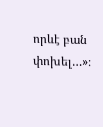որևէ բան փոխել…»։